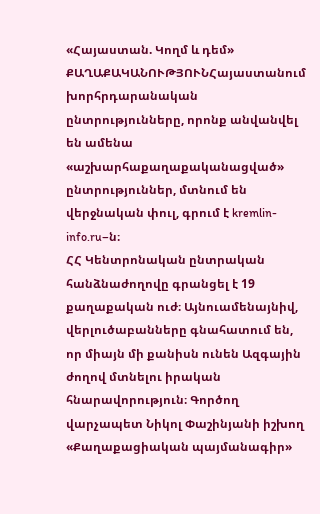«Հայաստան. Կողմ և դեմ»
ՔԱՂԱՔԱԿԱՆՈՒԹՅՈՒՆՀայաստանում խորհրդարանական ընտրությունները, որոնք անվանվել են ամենա «աշխարհաքաղաքականացված» ընտրություններ, մտնում են վերջնական փուլ, գրում է kremlin-info.ru–ն։
ՀՀ Կենտրոնական ընտրական հանձնաժողովը գրանցել է 19 քաղաքական ուժ։ Այնուամենայնիվ, վերլուծաբանները գնահատում են, որ միայն մի քանիսն ունեն Ազգային ժողով մտնելու իրական հնարավորություն։ Գործող վարչապետ Նիկոլ Փաշինյանի իշխող «Քաղաքացիական պայմանագիր»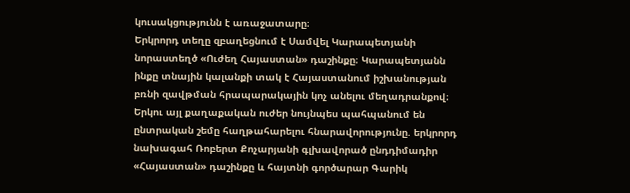կուսակցությունն է առաջատարը։
Երկրորդ տեղը զբաղեցնում է Սամվել Կարապետյանի նորաստեղծ «Ուժեղ Հայաստան» դաշինքը։ Կարապետյանն ինքը տնային կալանքի տակ է Հայաստանում իշխանության բռնի զավթման հրապարակային կոչ անելու մեղադրանքով։ Երկու այլ քաղաքական ուժեր նույնպես պահպանում են ընտրական շեմը հաղթահարելու հնարավորությունը. երկրորդ նախագահ Ռոբերտ Քոչարյանի գլխավորած ընդդիմադիր «Հայաստան» դաշինքը և հայտնի գործարար Գարիկ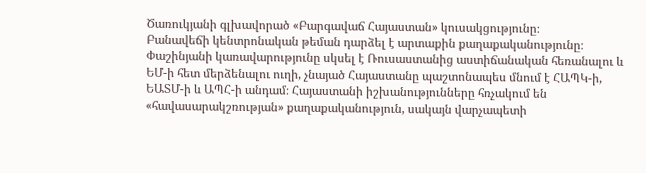Ծառուկյանի գլխավորած «Բարգավաճ Հայաստան» կուսակցությունը։
Բանավեճի կենտրոնական թեման դարձել է արտաքին քաղաքականությունը։ Փաշինյանի կառավարությունը սկսել է Ռուսաստանից աստիճանական հեռանալու և ԵՄ-ի հետ մերձենալու ուղի, չնայած Հայաստանը պաշտոնապես մնում է ՀԱՊԿ-ի, ԵԱՏՄ-ի և ԱՊՀ-ի անդամ։ Հայաստանի իշխանությունները հռչակում են «հավասարակշռության» քաղաքականություն, սակայն վարչապետի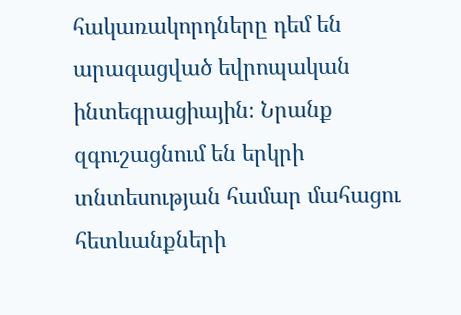հակառակորդները դեմ են արագացված եվրոպական ինտեգրացիային։ Նրանք զգուշացնում են երկրի տնտեսության համար մահացու հետևանքների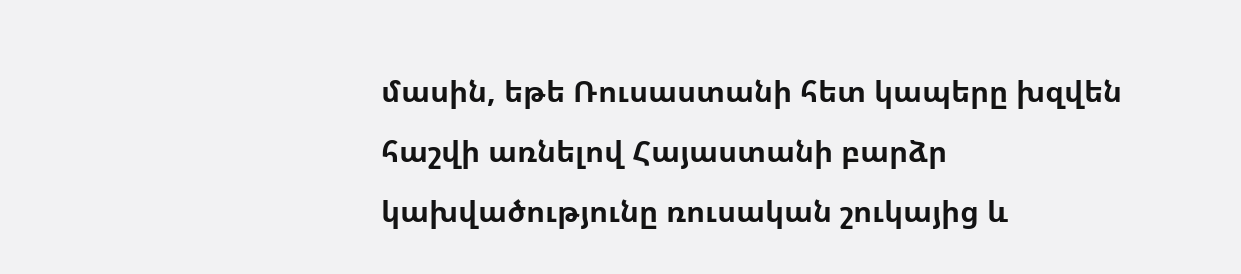մասին, եթե Ռուսաստանի հետ կապերը խզվեն հաշվի առնելով Հայաստանի բարձր կախվածությունը ռուսական շուկայից և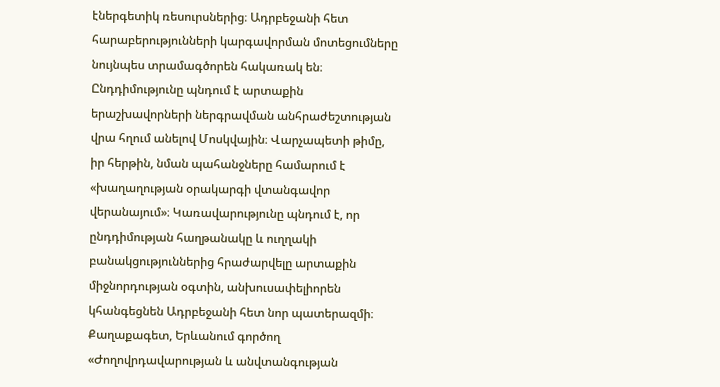էներգետիկ ռեսուրսներից։ Ադրբեջանի հետ հարաբերությունների կարգավորման մոտեցումները նույնպես տրամագծորեն հակառակ են։ Ընդդիմությունը պնդում է արտաքին երաշխավորների ներգրավման անհրաժեշտության վրա հղում անելով Մոսկվային։ Վարչապետի թիմը, իր հերթին, նման պահանջները համարում է «խաղաղության օրակարգի վտանգավոր վերանայում»։ Կառավարությունը պնդում է, որ ընդդիմության հաղթանակը և ուղղակի բանակցություններից հրաժարվելը արտաքին միջնորդության օգտին, անխուսափելիորեն կհանգեցնեն Ադրբեջանի հետ նոր պատերազմի։
Քաղաքագետ, Երևանում գործող «Ժողովրդավարության և անվտանգության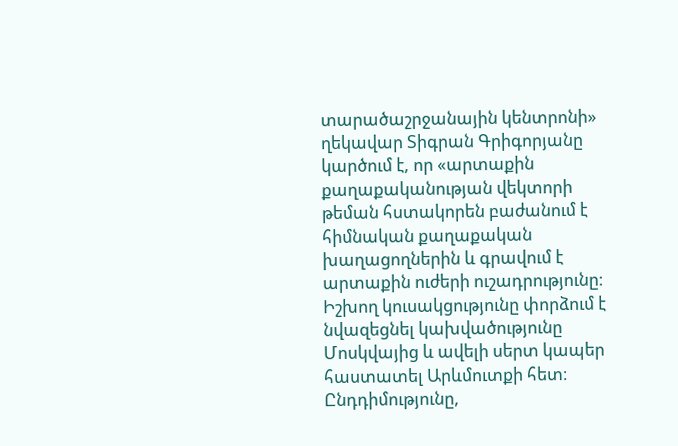տարածաշրջանային կենտրոնի» ղեկավար Տիգրան Գրիգորյանը կարծում է, որ «արտաքին քաղաքականության վեկտորի թեման հստակորեն բաժանում է հիմնական քաղաքական խաղացողներին և գրավում է արտաքին ուժերի ուշադրությունը։ Իշխող կուսակցությունը փորձում է նվազեցնել կախվածությունը Մոսկվայից և ավելի սերտ կապեր հաստատել Արևմուտքի հետ։ Ընդդիմությունը,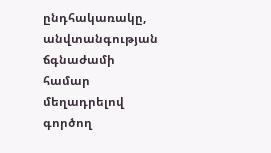ընդհակառակը, անվտանգության ճգնաժամի համար մեղադրելով գործող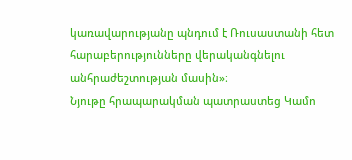կառավարությանը պնդում է Ռուսաստանի հետ հարաբերությունները վերականգնելու անհրաժեշտության մասին»։
Նյութը հրապարակման պատրաստեց Կամո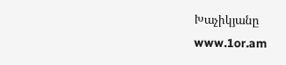Խաչիկյանը
www.1or.am